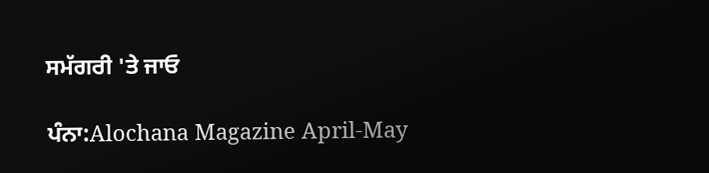ਸਮੱਗਰੀ 'ਤੇ ਜਾਓ

ਪੰਨਾ:Alochana Magazine April-May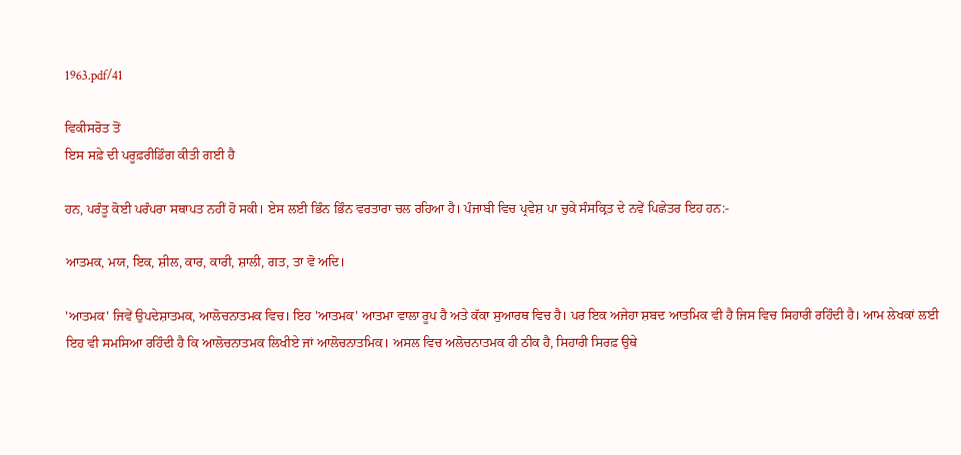1963.pdf/41

ਵਿਕੀਸਰੋਤ ਤੋਂ
ਇਸ ਸਫ਼ੇ ਦੀ ਪਰੂਫ਼ਰੀਡਿੰਗ ਕੀਤੀ ਗਈ ਹੈ

ਹਨ, ਪਰੰਤੂ ਕੋਈ ਪਰੰਪਰਾ ਸਥਾਪਤ ਨਹੀਂ ਹੋ ਸਕੀ। ਏਸ ਲਈ ਭਿੰਨ ਭਿੰਨ ਵਰਤਾਰਾ ਚਲ ਰਹਿਆ ਹੈ। ਪੰਜਾਬੀ ਵਿਚ ਪ੍ਰਵੇਸ਼ ਪਾ ਚੁਕੇ ਸੰਸਕ੍ਰਿਤ ਦੇ ਨਵੇਂ ਪਿਛੇਤਰ ਇਹ ਹਨ:-

ਆਤਮਕ, ਮਯ, ਇਕ, ਸ਼ੀਲ, ਕਾਰ, ਕਾਰੀ, ਸ਼ਾਲੀ, ਗਤ, ਤਾ ਵੋ ਅਦਿ।

'ਆਤਮਕ' ਜਿਵੇਂ ਉਪਦੇਸ਼ਾਤਮਕ, ਆਲੋਚਨਾਤਮਕ ਵਿਚ। ਇਹ 'ਆਤਮਕ' ਆਤਮਾ ਵਾਲਾ ਰੂਪ ਹੈ ਅਤੇ ਕੱਕਾ ਸੁਆਰਥ ਵਿਚ ਹੈ। ਪਰ ਇਕ ਅਜੇਹਾ ਸ਼ਬਦ ਆਤਮਿਕ ਵੀ ਹੈ ਜਿਸ ਵਿਚ ਸਿਹਾਰੀ ਰਹਿੰਦੀ ਹੈ। ਆਮ ਲੇਖਕਾਂ ਲਈ ਇਹ ਵੀ ਸਮਸਿਆ ਰਹਿੰਦੀ ਹੈ ਕਿ ਆਲੋਚਨਾਤਮਕ ਲਿਖੀਏ ਜਾਂ ਆਲੋਚਨਾਤਮਿਕ। ਅਸਲ ਵਿਚ ਅਲੋਚਨਾਤਮਕ ਹੀ ਠੀਕ ਹੈ, ਸਿਹਾਰੀ ਸਿਰਫ਼ ਉਥੇ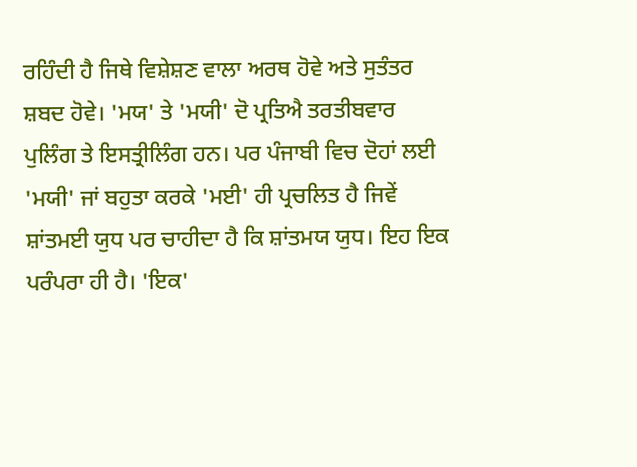ਰਹਿੰਦੀ ਹੈ ਜਿਥੇ ਵਿਸ਼ੇਸ਼ਣ ਵਾਲਾ ਅਰਥ ਹੋਵੇ ਅਤੇ ਸੁਤੰਤਰ ਸ਼ਬਦ ਹੋਵੇ। 'ਮਯ' ਤੇ 'ਮਯੀ' ਦੋ ਪ੍ਰਤਿਐ ਤਰਤੀਬਵਾਰ ਪੁਲਿੰਗ ਤੇ ਇਸਤ੍ਰੀਲਿੰਗ ਹਨ। ਪਰ ਪੰਜਾਬੀ ਵਿਚ ਦੋਹਾਂ ਲਈ 'ਮਯੀ' ਜਾਂ ਬਹੁਤਾ ਕਰਕੇ 'ਮਈ' ਹੀ ਪ੍ਰਚਲਿਤ ਹੈ ਜਿਵੇਂ ਸ਼ਾਂਤਮਈ ਯੁਧ ਪਰ ਚਾਹੀਦਾ ਹੈ ਕਿ ਸ਼ਾਂਤਮਯ ਯੁਧ। ਇਹ ਇਕ ਪਰੰਪਰਾ ਹੀ ਹੈ। 'ਇਕ'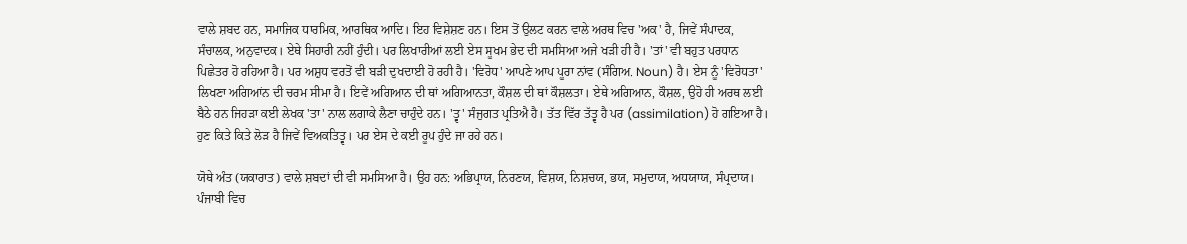ਵਾਲੇ ਸ਼ਬਦ ਹਨ, ਸਮਾਜਿਕ ਧਾਰਮਿਕ, ਆਰਥਿਕ ਆਦਿ। ਇਹ ਵਿਸ਼ੇਸ਼ਣ ਹਨ। ਇਸ ਤੋਂ ਉਲਟ ਕਰਨ ਵਾਲੇ ਅਰਥ ਵਿਚ 'ਅਕ' ਹੈ, ਜਿਵੇਂ ਸੰਪਾਦਕ, ਸੰਚਾਲਕ, ਅਨੁਵਾਦਕ। ਏਥੇ ਸਿਹਾਰੀ ਨਹੀਂ ਹੁੰਦੀ। ਪਰ ਲਿਖਾਰੀਆਂ ਲਈ ਏਸ ਸੂਖਮ ਭੇਦ ਦੀ ਸਮਸਿਆ ਅਜੇ ਖੜੀ ਹੀ ਹੈ। 'ਤਾਂ' ਵੀ ਬਹੁਤ ਪਰਧਾਨ ਪਿਛੇਤਰ ਹੋ ਰਹਿਆ ਹੈ। ਪਰ ਅਸ਼ੁਧ ਵਰਤੋਂ ਵੀ ਬੜੀ ਦੁਖਦਾਈ ਹੋ ਰਹੀ ਹੈ। 'ਵਿਰੋਧ' ਆਪਣੇ ਆਪ ਪੂਰਾ ਨਾਂਵ (ਸੰਗਿਅ. Noun) ਹੈ। ਏਸ ਨੂੰ 'ਵਿਰੋਧਤਾ' ਲਿਖਣਾ ਅਗਿਆਂਨ ਦੀ ਚਰਮ ਸੀਮਾ ਹੈ। ਇਵੇਂ ਅਗਿਆਨ ਦੀ ਥਾਂ ਅਗਿਆਨਤਾ, ਕੌਸ਼ਲ ਦੀ ਥਾਂ ਕੌਸ਼ਲਤਾ। ਏਥੇ ਅਗਿਆਨ, ਕੌਸ਼ਲ, ਉਹੋ ਹੀ ਅਰਥ ਲਈ ਬੈਠੇ ਹਨ ਜਿਹੜਾ ਕਈ ਲੇਖਕ 'ਤਾ' ਨਾਲ ਲਗਾਕੇ ਲੈਣਾ ਚਾਹੁੰਦੇ ਹਨ। 'ਤ੍ਵ' ਸੰਜੁਗਤ ਪ੍ਰਤਿਐ ਹੈ। ਤੱਤ ਵਿੱਰ ਤੱਤ੍ਵ ਹੈ ਪਰ (assimilation) ਹੋ ਗਇਆ ਹੈ। ਹੁਣ ਕਿਤੇ ਕਿਤੇ ਲੋੜ ਹੈ ਜਿਵੇਂ ਵਿਅਕਤਿਤ੍ਵ। ਪਰ ਏਸ ਦੇ ਕਈ ਰੂਪ ਹੁੰਦੇ ਜਾ ਰਹੇ ਹਨ।

ਯੋਥੇ ਅੰਤ (ਯਕਾਰਾਤ) ਵਾਲੇ ਸ਼ਬਦਾਂ ਦੀ ਵੀ ਸਮਸਿਆ ਹੈ। ਉਹ ਹਨ: ਅਭਿਪ੍ਰਾਯ, ਨਿਰਣਯ, ਵਿਸ਼ਯ, ਨਿਸ਼ਚਯ, ਭਯ, ਸਮੁਦਾਯ, ਅਧਯਾਯ, ਸੰਪ੍ਰਦਾਯ। ਪੰਜਾਬੀ ਵਿਚ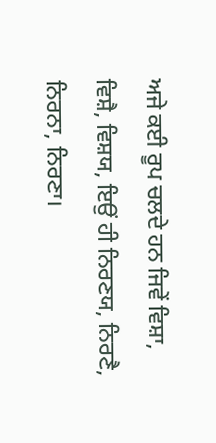ਅਜੇ ਕਈ ਰੂਪ ਚਲਦੇ ਹਨ ਜਿਵੇਂ ਵਿਸ਼ਾ, ਵਿਸ਼ੈ, ਵਿਸ਼ਯ, ਇਉਂ ਹੀ ਨਿਰਣਯ, ਨਿਰਣੈ, ਨਿਰਨਾ, ਨਿਰਣਾ।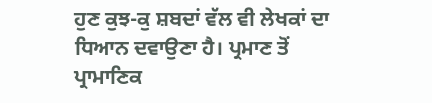ਹੁਣ ਕੁਝ-ਕੁ ਸ਼ਬਦਾਂ ਵੱਲ ਵੀ ਲੇਖਕਾਂ ਦਾ ਧਿਆਨ ਦਵਾਉਣਾ ਹੈ। ਪ੍ਰਮਾਣ ਤੋਂ ਪ੍ਰਾਮਾਣਿਕ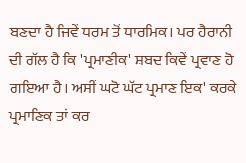ਬਣਦਾ ਹੈ ਜਿਵੇਂ ਧਰਮ ਤੋਂ ਧਾਰਮਿਕ। ਪਰ ਹੈਰਾਨੀ ਦੀ ਗੱਲ ਹੈ ਕਿ 'ਪ੍ਰਮਾਣੀਕ' ਸ਼ਬਦ ਕਿਵੇਂ ਪ੍ਰਵਾਣ ਹੋ ਗਇਆ ਹੈ। ਅਸੀਂ ਘਟੋ ਘੱਟ ਪ੍ਰਮਾਣ ਇਕ' ਕਰਕੇ ਪ੍ਰਮਾਣਿਕ ਤਾਂ ਕਰ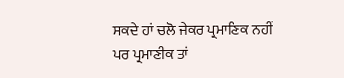ਸਕਦੇ ਹਾਂ ਚਲੋ ਜੇਕਰ ਪ੍ਰਮਾਣਿਕ ਨਹੀਂ ਪਰ ਪ੍ਰਮਾਣੀਕ ਤਾਂ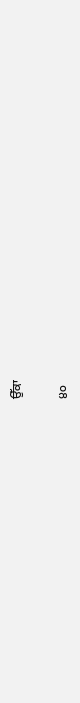ਉੱਕਾ

੪੦